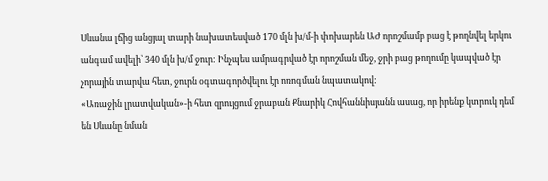Սևանա լճից անցյալ տարի նախատեսված 170 մլն խ/մ-ի փոխարեն ԱԺ որոշմամբ բաց է թողնվել երկու անգամ ավելի՝ 340 մլն խ/մ ջուր: Ինչպես ամրագրված էր որոշման մեջ, ջրի բաց թողումը կապված էր չորային տարվա հետ, ջուրն օգտագործվելու էր ոռոգման նպատակով:
«Առաջին լրատվական»-ի հետ զրույցում ջրաբան Քնարիկ Հովհաննիսյանն ասաց, որ իրենք կտրուկ դեմ են Սևանը նման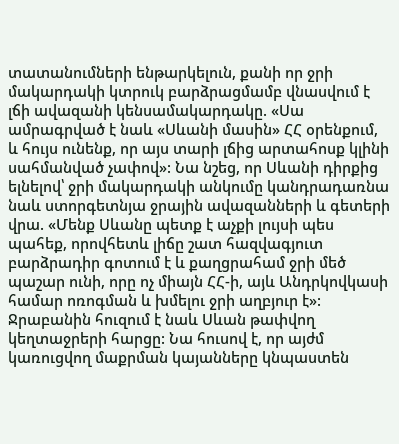տատանումների ենթարկելուն, քանի որ ջրի մակարդակի կտրուկ բարձրացմամբ վնասվում է լճի ավազանի կենսամակարդակը. «Սա ամրագրված է նաև «Սևանի մասին» ՀՀ օրենքում, և հույս ունենք, որ այս տարի լճից արտահոսք կլինի սահմանված չափով»: Նա նշեց, որ Սևանի դիրքից ելնելով՝ ջրի մակարդակի անկումը կանդրադառնա նաև ստորգետնյա ջրային ավազանների և գետերի վրա. «Մենք Սևանը պետք է աչքի լույսի պես պահեք, որովհետև լիճը շատ հազվագյուտ բարձրադիր գոտում է և քաղցրահամ ջրի մեծ պաշար ունի, որը ոչ միայն ՀՀ-ի, այև Անդրկովկասի համար ոռոգման և խմելու ջրի աղբյուր է»:
Ջրաբանին հուզում է նաև Սևան թափվող կեղտաջրերի հարցը: Նա հուսով է, որ այժմ կառուցվող մաքրման կայանները կնպաստեն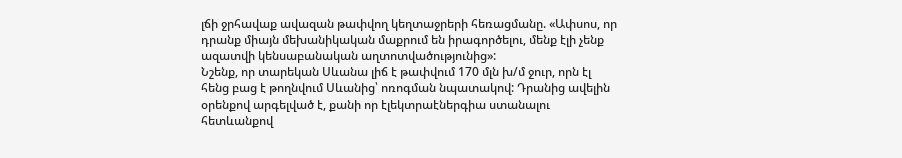լճի ջրհավաք ավազան թափվող կեղտաջրերի հեռացմանը. «Ափսոս, որ դրանք միայն մեխանիկական մաքրում են իրագործելու, մենք էլի չենք ազատվի կենսաբանական աղտոտվածությունից»:
Նշենք, որ տարեկան Սևանա լիճ է թափվում 170 մլն խ/մ ջուր, որն էլ հենց բաց է թողնվում Սևանից՝ ոռոգման նպատակով: Դրանից ավելին օրենքով արգելված է, քանի որ էլեկտրաէներգիա ստանալու հետևանքով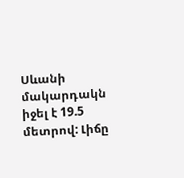Սևանի մակարդակն իջել է 19.5 մետրով: Լիճը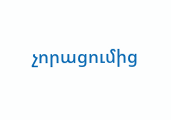չորացումից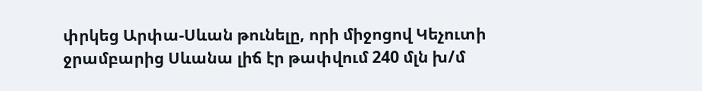փրկեց Արփա-Սևան թունելը, որի միջոցով Կեչուտի ջրամբարից Սևանա լիճ էր թափվում 240 մլն խ/մ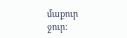մաքուր ջուր: